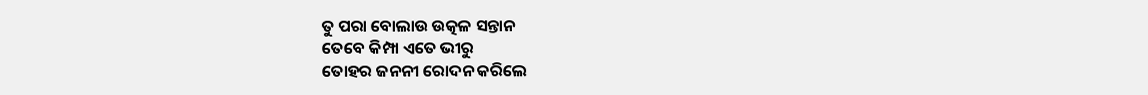ତୁ ପରା ବୋଲାଉ ଉତ୍କଳ ସନ୍ତାନ
ତେବେ କିମ୍ପା ଏତେ ଭୀରୁ
ତୋହର ଜନନୀ ରୋଦନ କରିଲେ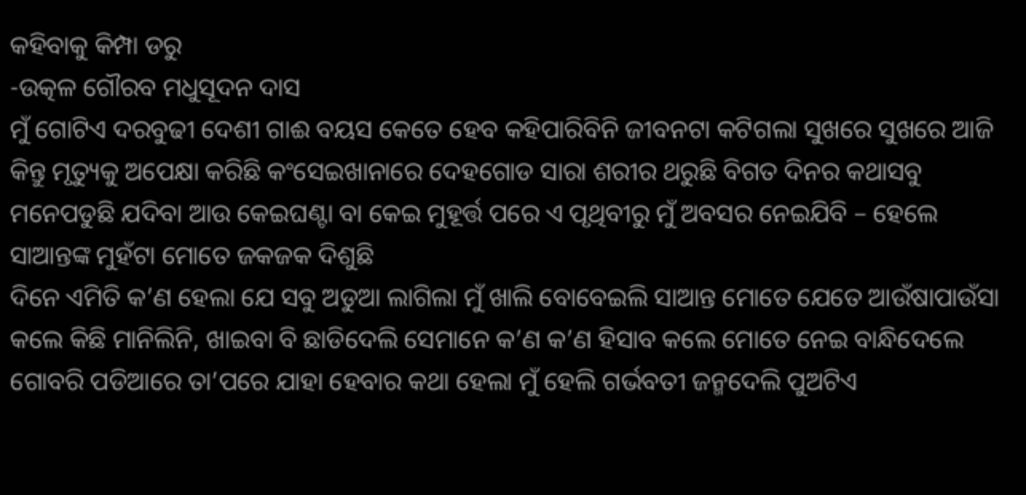କହିବାକୁ କିମ୍ପା ଡରୁ
-ଉତ୍କଳ ଗୌରବ ମଧୁସୂଦନ ଦାସ
ମୁଁ ଗୋଟିଏ ଦରବୁଢୀ ଦେଶୀ ଗାଈ ବୟସ କେତେ ହେବ କହିପାରିବିନି ଜୀବନଟା କଟିଗଲା ସୁଖରେ ସୁଖରେ ଆଜି କିନ୍ତୁ ମୃତ୍ୟୁକୁ ଅପେକ୍ଷା କରିଛି କଂସେଇଖାନାରେ ଦେହଗୋଡ ସାରା ଶରୀର ଥରୁଛି ବିଗତ ଦିନର କଥାସବୁ ମନେପଡୁଛି ଯଦିବା ଆଉ କେଇଘଣ୍ଟା ବା କେଇ ମୁହୂର୍ତ୍ତ ପରେ ଏ ପୃଥିବୀରୁ ମୁଁ ଅବସର ନେଇଯିବି – ହେଲେ ସାଆନ୍ତଙ୍କ ମୁହଁଟା ମୋତେ ଜକଜକ ଦିଶୁଛି
ଦିନେ ଏମିତି କ’ଣ ହେଲା ଯେ ସବୁ ଅଡୁଆ ଲାଗିଲା ମୁଁ ଖାଲି ବୋବେଇଲି ସାଆନ୍ତ ମୋତେ ଯେତେ ଆଉଁଷାପାଉଁସା କଲେ କିଛି ମାନିଲିନି, ଖାଇବା ବି ଛାଡିଦେଲି ସେମାନେ କ’ଣ କ’ଣ ହିସାବ କଲେ ମୋତେ ନେଇ ବାନ୍ଧିଦେଲେ ଗୋବରି ପଡିଆରେ ତା’ପରେ ଯାହା ହେବାର କଥା ହେଲା ମୁଁ ହେଲି ଗର୍ଭବତୀ ଜନ୍ମଦେଲି ପୁଅଟିଏ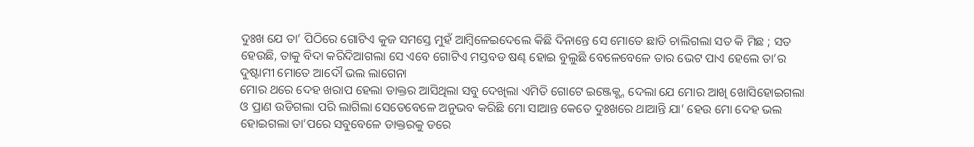ଦୁଃଖ ଯେ ତା’ ପିଠିରେ ଗୋଟିଏ କୁଜ ସମସ୍ତେ ମୁହଁ ଆମ୍ବିଳେଇଦେଲେ କିଛି ଦିନାନ୍ତେ ସେ ମୋତେ ଛାଡି ଚାଲିଗଲା ସତ କି ମିଛ ; ସତ ହେଉଛି, ତାକୁ ବିଦା କରିଦିଆଗଲା ସେ ଏବେ ଗୋଟିଏ ମସ୍ତବଡ ଷଣ୍ଢ ହୋଇ ବୁଲୁଛି ବେଳେବେଳେ ତାର ଭେଟ ପାଏ ହେଲେ ତା’ର ଦୁଷ୍ଟାମୀ ମୋତେ ଆଦୌ ଭଲ ଲାଗେନା
ମୋର ଥରେ ଦେହ ଖରାପ ହେଲା ଡାକ୍ତର ଆସିଥିଲା ସବୁ ଦେଖିଲା ଏମିତି ଗୋଟେ ଇଞ୍ଜେକ୍ଶ୍ନ ଦେଲା ଯେ ମୋର ଆଖି ଖୋସିହୋଇଗଲା ଓ ପ୍ରାଣ ଉଡିଗଲା ପରି ଲାଗିଲା ସେତେବେଳେ ଅନୁଭବ କରିଛି ମୋ ସାଆନ୍ତ କେତେ ଦୁଃଖରେ ଥାଆନ୍ତି ଯା’ ହେଉ ମୋ ଦେହ ଭଲ ହୋଇଗଲା ତା’ପରେ ସବୁବେଳେ ଡାକ୍ତରକୁ ଡରେ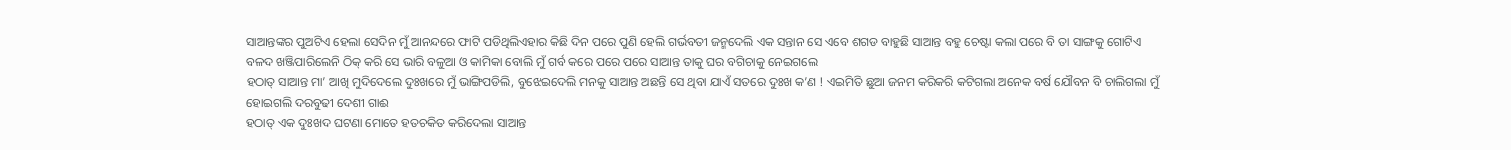ସାଆନ୍ତଙ୍କର ପୁଅଟିଏ ହେଲା ସେଦିନ ମୁଁ ଆନନ୍ଦରେ ଫାଟି ପଡିଥିଲିଏହାର କିଛି ଦିନ ପରେ ପୁଣି ହେଲି ଗର୍ଭବତୀ ଜନ୍ମଦେଲି ଏକ ସନ୍ତାନ ସେ ଏବେ ଶଗଡ ବାହୁଛି ସାଆନ୍ତ ବହୁ ଚେଷ୍ଟା କଲା ପରେ ବି ତା ସାଙ୍ଗକୁ ଗୋଟିଏ ବଳଦ ଖଞ୍ଜିପାରିଲେନି ଠିକ୍ କରି ସେ ଭାରି ବଳୁଆ ଓ କାମିକା ବୋଲି ମୁଁ ଗର୍ବ କରେ ପରେ ପରେ ସାଆନ୍ତ ତାକୁ ଘର ବଗିଚାକୁ ନେଇଗଲେ
ହଠାତ୍ ସାଆନ୍ତ ମା’ ଆଖି ମୁଦିଦେଲେ ଦୁଃଖରେ ମୁଁ ଭାଙ୍ଗିପଡିଲି, ବୁଝେଇଦେଲି ମନକୁ ସାଆନ୍ତ ଅଛନ୍ତି ସେ ଥିବା ଯାଏଁ ସତରେ ଦୁଃଖ କ’ଣ ! ଏଇମିତି ଛୁଆ ଜନମ କରିକରି କଟିଗଲା ଅନେକ ବର୍ଷ ଯୌବନ ବି ଚାଲିଗଲା ମୁଁ ହୋଇଗଲି ଦରବୁଢୀ ଦେଶୀ ଗାଈ
ହଠାତ୍ ଏକ ଦୁଃଖଦ ଘଟଣା ମୋତେ ହତଚକିତ କରିଦେଲା ସାଆନ୍ତ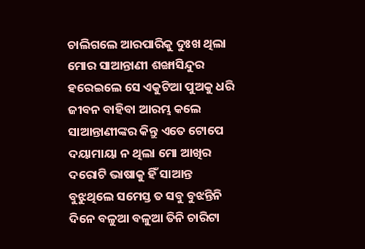ଚାଲିଗଲେ ଆରପାରିକୁ ଦୁଃଖ ଥିଲା ମୋର ସାଆନ୍ତାଣୀ ଶଙ୍ଖାସିନ୍ଦୁର ହରେଇଲେ ସେ ଏକୁଟିଆ ପୁଅକୁ ଧରି ଜୀବନ ବାହିବା ଆରମ୍ଭ କଲେ ସାଆନ୍ତାଣୀଙ୍କର କିନ୍ତୁ ଏତେ ଟୋପେ ଦୟାମାୟା ନ ଥିଲା ମୋ ଆଖିର ଦରୋଟି ଭାଷାକୁ ହିଁ ସାଆନ୍ତ ବୁଝୁଥିଲେ ସମେସ୍ତ ତ ସବୁ ବୁଝନ୍ତିନି
ଦିନେ ବଳୁଆ ବଳୁଆ ତିନି ଚାରିଟା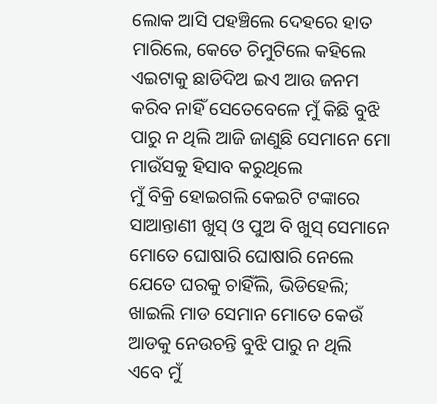ଲୋକ ଆସି ପହଞ୍ଚିଲେ ଦେହରେ ହାତ ମାରିଲେ, କେତେ ଚିମୁଟିଲେ କହିଲେ ଏଇଟାକୁ ଛାଡିଦିଅ ଇଏ ଆଉ ଜନମ କରିବ ନାହିଁ ସେତେବେଳେ ମୁଁ କିଛି ବୁଝି ପାରୁ ନ ଥିଲି ଆଜି ଜାଣୁଛି ସେମାନେ ମୋ ମାଉଁସକୁ ହିସାବ କରୁଥିଲେ
ମୁଁ ବିକ୍ରି ହୋଇଗଲି କେଇଟି ଟଙ୍କାରେ ସାଆନ୍ତାଣୀ ଖୁସ୍ ଓ ପୁଅ ବି ଖୁସ୍ ସେମାନେ ମୋତେ ଘୋଷାରି ଘୋଷାରି ନେଲେ ଯେତେ ଘରକୁ ଚାହିଁଲି, ଭିଡିହେଲି; ଖାଇଲି ମାଡ ସେମାନ ମୋତେ କେଉଁ ଆଡକୁ ନେଉଚନ୍ତି ବୁଝି ପାରୁ ନ ଥିଲି
ଏବେ ମୁଁ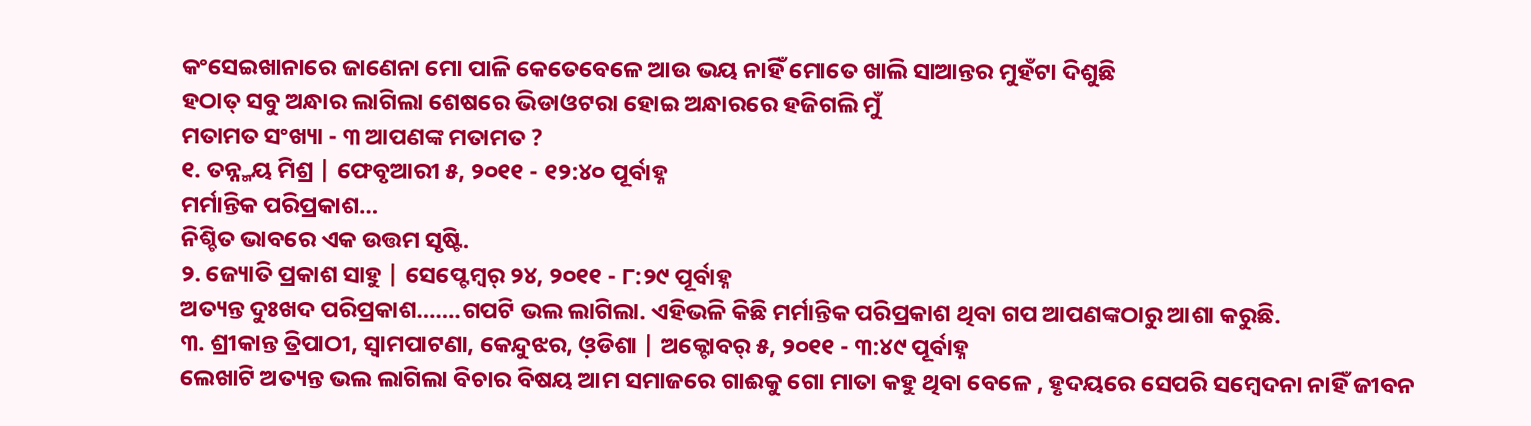କଂସେଇଖାନାରେ ଜାଣେନା ମୋ ପାଳି କେତେବେଳେ ଆଉ ଭୟ ନାହିଁ ମୋତେ ଖାଲି ସାଆନ୍ତର ମୁହଁଟା ଦିଶୁଛି
ହଠାତ୍ ସବୁ ଅନ୍ଧାର ଲାଗିଲା ଶେଷରେ ଭିଡାଓଟରା ହୋଇ ଅନ୍ଧାରରେ ହଜିଗଲି ମୁଁ
ମତାମତ ସଂଖ୍ୟା - ୩ ଆପଣଙ୍କ ମତାମତ ?
୧. ତନ୍ନ୍ମୟ ମିଶ୍ର | ଫେବୃଆରୀ ୫, ୨୦୧୧ - ୧୨:୪୦ ପୂର୍ବାହ୍ନ
ମର୍ମାନ୍ତିକ ପରିପ୍ରକାଶ…
ନିଶ୍ଚିତ ଭାବରେ ଏକ ଉତ୍ତମ ସୃଷ୍ଟି.
୨. ଜ୍ୟୋତି ପ୍ରକାଶ ସାହୁ | ସେପ୍ଟେମ୍ବର୍ ୨୪, ୨୦୧୧ - ୮:୨୯ ପୂର୍ବାହ୍ନ
ଅତ୍ୟନ୍ତ ଦୁଃଖଦ ପରିପ୍ରକାଶ…….ଗପଟି ଭଲ ଲାଗିଲା. ଏହିଭଳି କିଛି ମର୍ମାନ୍ତିକ ପରିପ୍ରକାଶ ଥିବା ଗପ ଆପଣଙ୍କଠାରୁ ଆଶା କରୁଛି.
୩. ଶ୍ରୀକାନ୍ତ ତ୍ରିପାଠୀ, ସ୍ବାମପାଟଣା, କେନ୍ଦୁଝର, ଓ଼ଡିଶା | ଅକ୍ଟୋବର୍ ୫, ୨୦୧୧ - ୩:୪୯ ପୂର୍ବାହ୍ନ
ଲେଖାଟି ଅତ୍ୟନ୍ତ ଭଲ ଲାଗିଲା ବିଚାର ବିଷୟ ଆମ ସମାଜରେ ଗାଈକୁ ଗୋ ମାତା କହୁ ଥିବା ବେଳେ , ହୃଦୟରେ ସେପରି ସମ୍ବେଦନା ନାହିଁ ଜୀବନ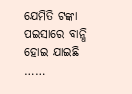ଯେମିତି ଟଙ୍କା ପଇସାରେ ବାନ୍ଧି ହୋଇ ଯାଇଛି ……